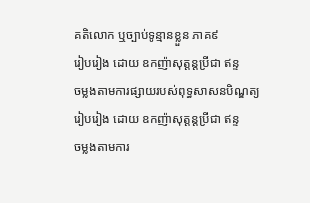គតិលោក ឬច្បាប់ទូន្មានខ្លួន ភាគ៩
រៀបរៀង ដោយ ឧកញ៉ាសុត្ដន្ដប្រីជា ឥន្ទ
ចម្លងតាមការផ្សាយរបស់ពុទ្ធសាសនបិណ្ឌត្យ
រៀបរៀង ដោយ ឧកញ៉ាសុត្ដន្ដប្រីជា ឥន្ទ
ចម្លងតាមការ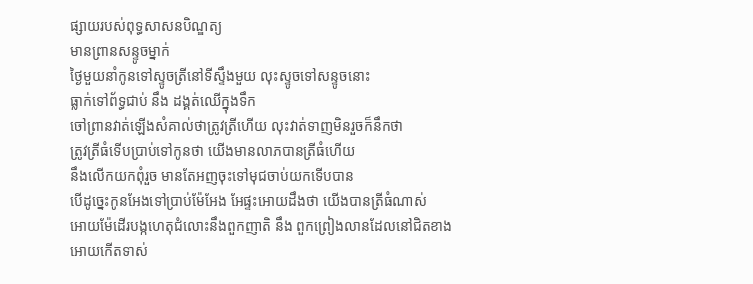ផ្សាយរបស់ពុទ្ធសាសនបិណ្ឌត្យ
មានព្រានសន្ទូចម្នាក់
ថ្ងៃមួយនាំកូនទៅស្ទូចត្រីនៅទីស្ទឹងមួយ លុះស្ទូចទៅសន្ទូចនោះ
ធ្លាក់ទៅព័ទ្ធជាប់ នឹង ដង្គត់ឈើក្នុងទឹក
ចៅព្រានវាត់ឡើងសំគាល់ថាត្រូវត្រីហើយ លុះវាត់ទាញមិនរួចក៏នឹកថា
ត្រូវត្រីធំទើបប្រាប់ទៅកូនថា យើងមានលាភបានត្រីធំហើយ
នឹងលើកយកពុំរួច មានតែអញចុះទៅមុជចាប់យកទើបបាន
បើដូច្នេះកូនអែងទៅប្រាប់ម៉ែអែង អែផ្ទះអោយដឹងថា យើងបានត្រីធំណាស់
អោយម៉ែដើរបង្កហេតុជំលោះនឹងពួកញាតិ នឹង ពួកព្រៀងលានដែលនៅជិតខាង
អោយកើតទាស់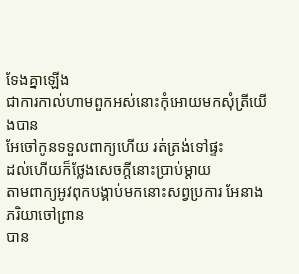ទែងគ្នាឡើង
ជាការកាល់ហាមពួកអស់នោះកុំអោយមកសុំត្រីយើងបាន
អែចៅកូនទទួលពាក្យហើយ រត់ត្រង់ទៅផ្ទះ
ដល់ហើយក៏ថ្លែងសេចក្ដីនោះប្រាប់ម្ដាយ
តាមពាក្យអូវពុកបង្គាប់មកនោះសព្វប្រការ អែនាងភរិយាចៅព្រាន
បាន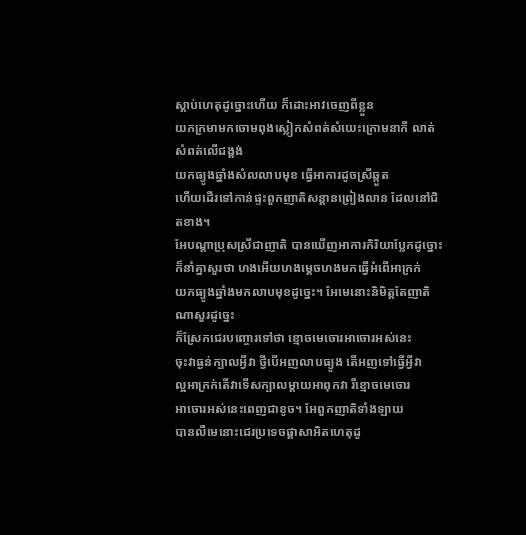ស្ដាប់ហេតុដូច្នោះហើយ ក៏ដោះអាវចេញពីខ្លួន
យកក្រមាមកចោមពុងស្លៀកសំពត់សំយេះក្រោមនាកី លាត់សំពត់លើជង្គង់
យកធ្យូងឆ្នាំងសំលលាបមុខ ធ្វើអាការដូចស្រីឆ្កួត
ហើយដើរទៅកាន់ផ្ទះពួកញាតិសន្ដានព្រៀងលាន ដែលនៅជិតខាង។
អែបណ្ដាប្រុសស្រីជាញាតិ បានឃើញអាការកិរិយាប្លែកដូច្នោះ
ក៏នាំគ្នាសួរថា ហងអើយហងម្ដេចហងមកធ្វើអំពើអាក្រក់
យកធ្យូងឆ្នាំងមកលាបមុខដូច្នេះ។ អែមេនោះនិមិត្ដតែញាតិណាសួរដូច្នេះ
ក៏ស្រែកជេរបញ្ចោរទៅថា ខ្មោចមេចោរអាចោរអស់នេះ
ចុះវាធ្ងន់ក្បាលអ្វីវា ថ្វីបើអញលាបធ្យូង តើអញទៅធ្វើអ្វីវា
ល្អអាក្រក់តើវាទើសក្បាលម្ដាយអាពុកវា រឺខ្មោចមេចោរ
អាចោរអស់នេះពេញជាខូច។ អែពួកញាតិទាំងឡាយ
បានលឺមេនោះជេរប្រទេចផ្ដាសាអិតហេតុដូ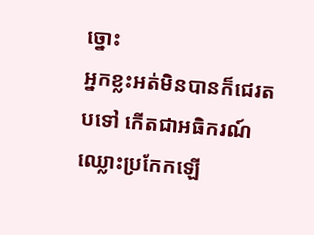ច្នោះ
អ្នកខ្លះអត់មិនបានក៏ជេរតបទៅ កើតជាអធិករណ៍ឈ្លោះប្រកែកឡើ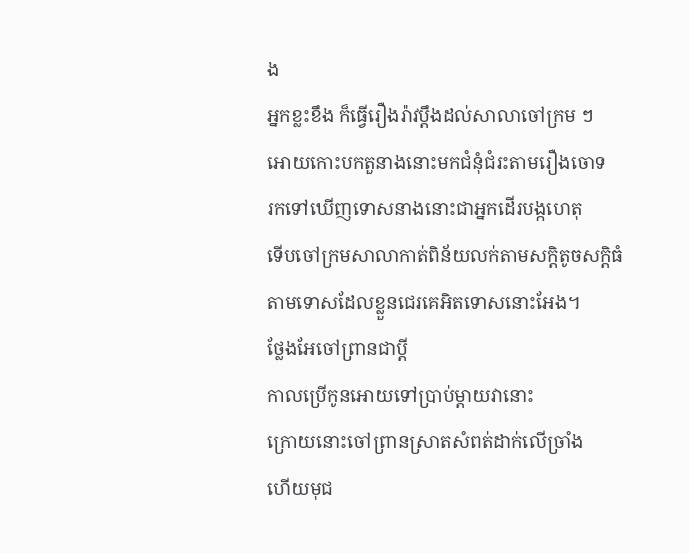ង
អ្នកខ្លះខឹង ក៏ធ្វើរឿងរ៉ាវប្ដឹងដល់សាលាចៅក្រម ៗ
អោយកោះបកតួនាងនោះមកជំនុំជំរះតាមរឿងចោទ
រកទៅឃើញទោសនាងនោះជាអ្នកដើរបង្កហេតុ
ទើបចៅក្រមសាលាកាត់ពិន័យលក់តាមសក្ដិតូចសក្ដិធំ
តាមទោសដែលខ្លួនជេរគេអិតទោសនោះអែង។
ថ្លែងអែចៅព្រានជាប្ដី
កាលប្រើកូនអោយទៅប្រាប់ម្ដាយវានោះ
ក្រោយនោះចៅព្រានស្រាតសំពត់ដាក់លើច្រាំង
ហើយមុជ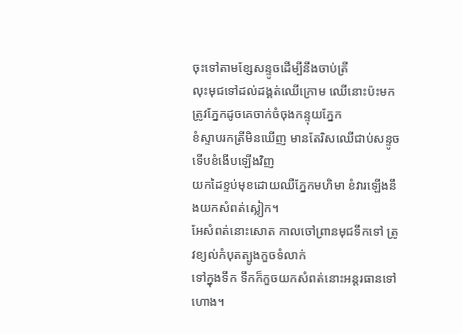ចុះទៅតាមខ្សែសន្ទូចដើម្បីនឹងចាប់ត្រី
លុះមុជទៅដល់ដង្គត់ឈើក្រោម ឈើនោះប៉ះមកត្រូវភ្នែកដូចគេចាក់ចំចុងកន្ទុយភ្នែក
ខំស្ទាបរកត្រីមិនឃើញ មានតែរិសឈើជាប់សន្ទូច ទើបខំងើបឡើងវិញ
យកដៃខ្ទប់មុខដោយឈឺភ្នែកមហិមា ខំវារឡើងនឹងយកសំពត់ស្លៀក។
អែសំពត់នោះសោត កាលចៅព្រានមុជទឹកទៅ ត្រូវខ្យល់កំបុតត្បូងកួចទំលាក់
ទៅក្នុងទឹក ទឹកក៏កួចយកសំពត់នោះអន្ដរធានទៅហោង។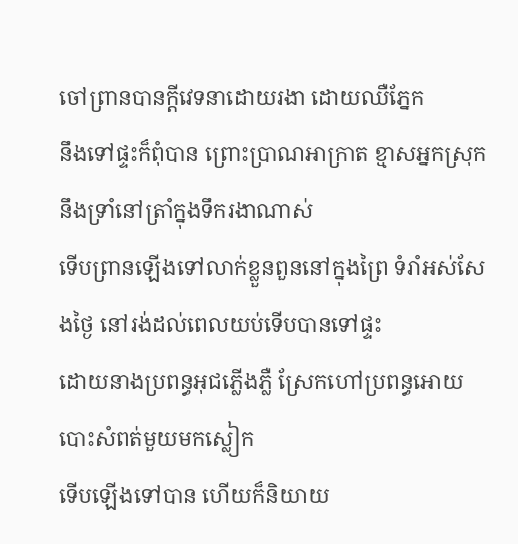ចៅព្រានបានក្ដីវេទនាដោយរងា ដោយឈឺភ្នែក
នឹងទៅផ្ទះក៏ពុំបាន ព្រោះប្រាណអាក្រាត ខ្មាសអ្នកស្រុក
នឹងទ្រាំនៅត្រាំក្នុងទឹករងាណាស់
ទើបព្រានឡើងទៅលាក់ខ្លួនពួននៅក្នុងព្រៃ ទំរាំអស់សែងថ្ងៃ នៅរង់ដល់ពេលយប់ទើបបានទៅផ្ទះ
ដោយនាងប្រពន្ធអុជភ្លើងភ្លឺ ស្រែកហៅប្រពន្ធអោយបោះសំពត់មួយមកស្លៀក
ទើបឡើងទៅបាន ហើយក៏និយាយ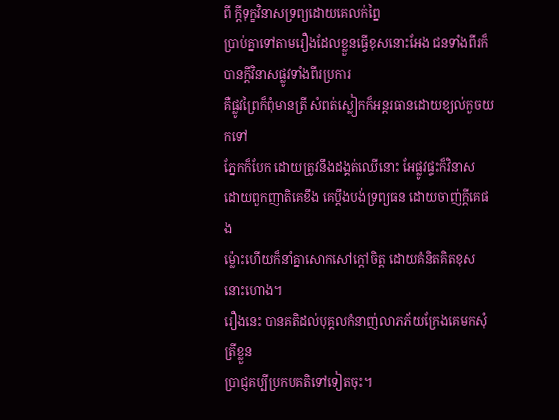ពី ក្ដីទុក្ខវិនាសទ្រព្យដោយគេលក់ព្នៃ
ប្រាប់គ្នាទៅតាមរឿងដែលខ្លួនធ្វើខុសនោះអែង ជនទាំងពីរក៏បានក្ដីវិនាសផ្លូវទាំងពីរប្រការ
គឺផ្លូវព្រៃក៏ពុំមានត្រី សំពត់ស្លៀកក៏អន្ដរធានដោយខ្យល់កួចយកទៅ
ភ្នែកក៏បែក ដោយត្រូវនឹងដង្គត់ឈើនោះ អែផ្លូវផ្ទះក៏វិនាស
ដោយពួកញាតិគេខឹង គេប្ដឹងបង់ទ្រព្យធន ដោយចាញ់ក្ដីគេផង
ម៉្លោះហើយក៏នាំគ្នាសោកសៅក្ដៅចិត្ដ ដោយគំនិតគិតខុសនោះហោង។
រឿងនេះ បានគតិដល់បុគ្គលកំនាញ់លាភភ័យក្រែងគេមកសុំត្រីខ្លួន
ប្រាជ្ញគប្បីប្រកបគតិទៅទៀតចុះ។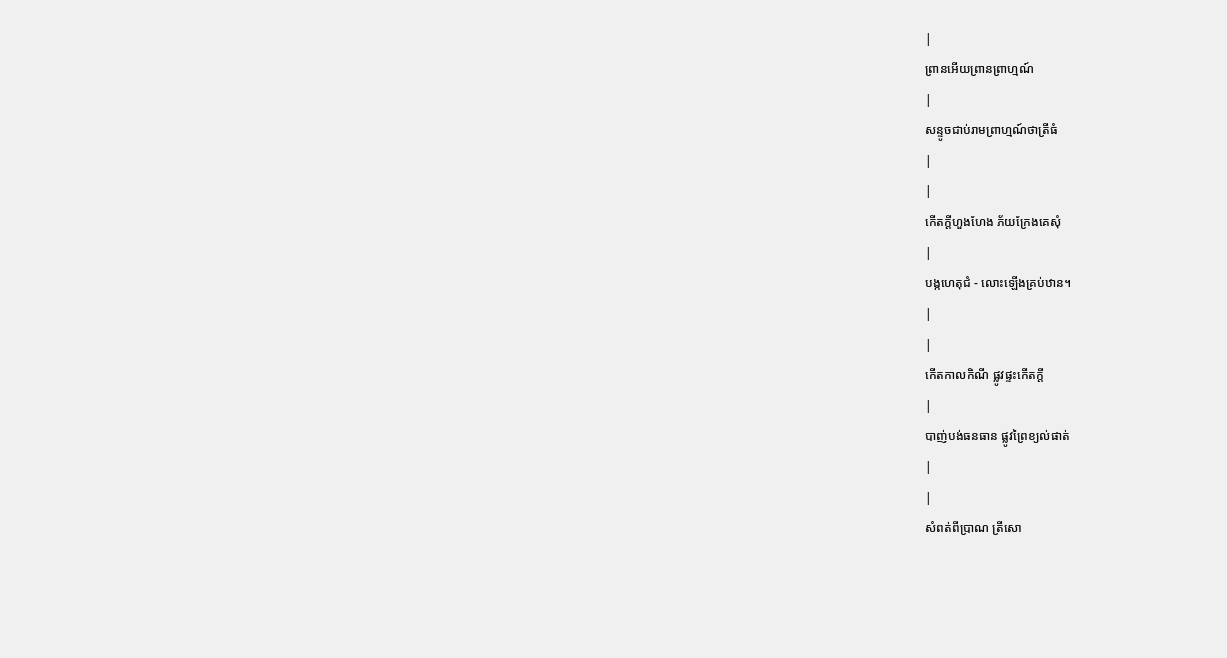|
ព្រានអើយព្រានព្រាហ្មណ៍
|
សន្ទូចជាប់រាមព្រាហ្មណ៍ថាត្រីធំ
|
|
កើតក្ដីហួងហែង ភ័យក្រែងគេសុំ
|
បង្កហេតុជំ - លោះឡើងគ្រប់ឋាន។
|
|
កើតកាលកិណី ផ្លូវផ្ទះកើតក្ដី
|
បាញ់បង់ធនធាន ផ្លូវព្រៃខ្យល់ផាត់
|
|
សំពត់ពីប្រាណ ត្រីសោ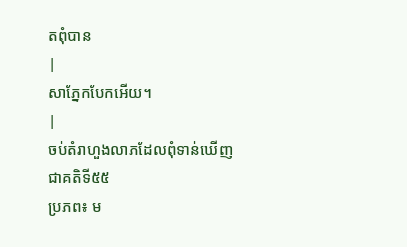តពុំបាន
|
សាភ្នែកបែកអើយ។
|
ចប់តំរាហួងលាភដែលពុំទាន់ឃើញ
ជាគតិទី៥៥
ប្រភព៖ ម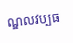ណ្ឌលវប្បធ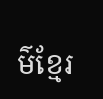ម៌ខ្មែរ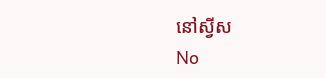នៅស្វីស
No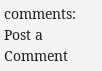comments:
Post a Comment